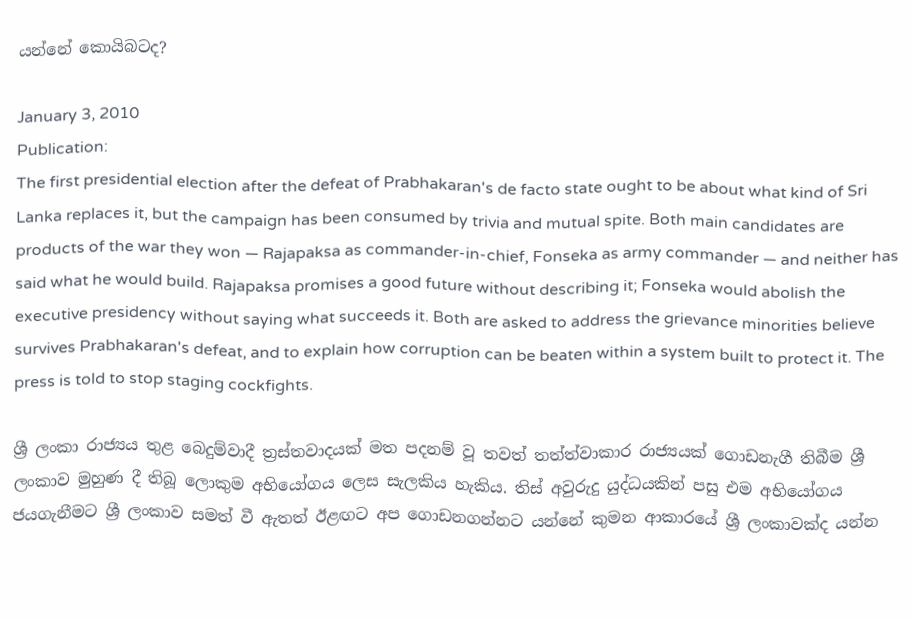යන්නේ කොයිබටද?

January 3, 2010
Publication:
The first presidential election after the defeat of Prabhakaran's de facto state ought to be about what kind of Sri Lanka replaces it, but the campaign has been consumed by trivia and mutual spite. Both main candidates are products of the war they won — Rajapaksa as commander-in-chief, Fonseka as army commander — and neither has said what he would build. Rajapaksa promises a good future without describing it; Fonseka would abolish the executive presidency without saying what succeeds it. Both are asked to address the grievance minorities believe survives Prabhakaran's defeat, and to explain how corruption can be beaten within a system built to protect it. The press is told to stop staging cockfights.

ශ්‍රී ලංකා රාජ්‍යය තුළ බෙදුම්වාදී ත්‍රස්තවාදයක් මත පදනම් වූ තවත් තත්ත්වාකාර රාජ්‍යයක් ගොඩනැගී තිබීම ශ්‍රී ලංකාව මුහුණ දී තිබූ ලොකුම අභියෝගය ලෙස සැලකිය හැකිය. තිස් අවුරුදු යුද්ධයකින් පසු එම අභියෝගය ජයගැනීමට ශ්‍රී ලංකාව සමත් වී ඇතත් ඊළඟට අප ගොඩනගන්නට යන්නේ කුමන ආකාරයේ ශ්‍රී ලංකාවක්ද යන්න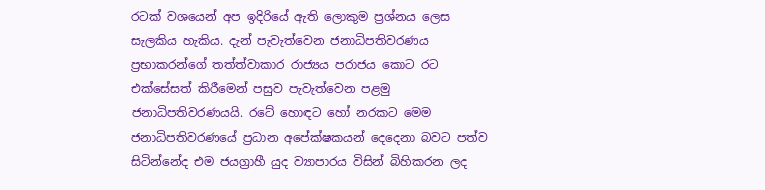රටක් වශයෙන් අප ඉදිරියේ ඇති ලොකුම ප්‍රශ්නය ලෙස සැලකිය හැකිය. දැන් පැවැත්වෙන ජනාධිපතිවරණය ප්‍රභාකරන්ගේ තත්ත්වාකාර රාජ්‍යය පරාජය කොට රට එක්සේසත් කිරීමෙන් පසුව පැවැත්වෙන පළමු ජනාධිපතිවරණයයි. රටේ හොඳට හෝ නරකට මෙම ජනාධිපතිවරණයේ ප්‍රධාන අපේක්ෂකයන් දෙදෙනා බවට පත්ව සිටින්නේද එම ජයග්‍රාහී යුද ව්‍යාපාරය විසින් බිහිකරන ලද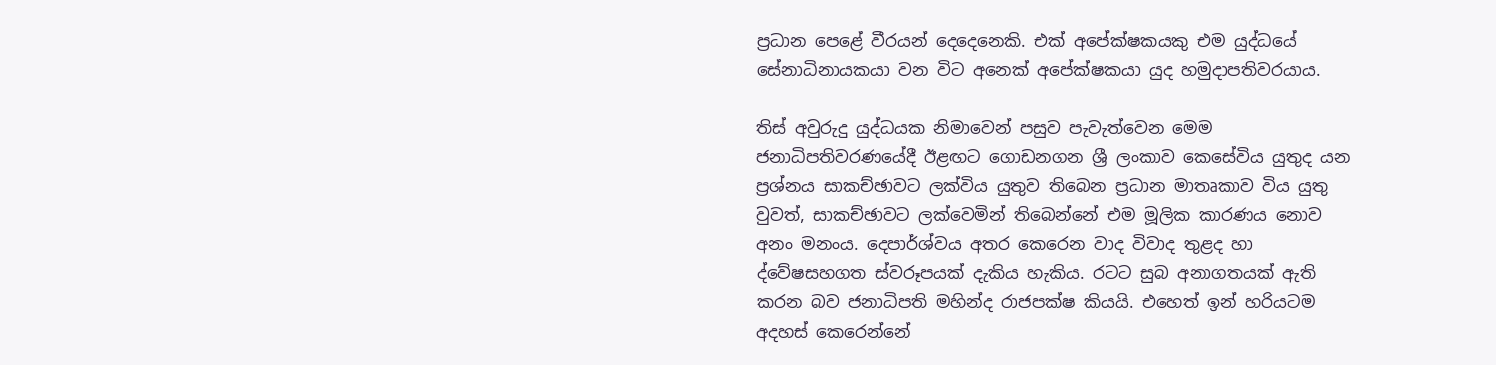ප්‍රධාන පෙළේ වීරයන් දෙදෙනෙකි. එක් අපේක්ෂකයකු එම යුද්ධයේ සේනාධිනායකයා වන විට අනෙක් අපේක්ෂකයා යුද හමුදාපතිවරයාය.

තිස් අවුරුදු යුද්ධයක නිමාවෙන් පසුව පැවැත්වෙන මෙම ජනාධිපතිවරණයේදී ඊළඟට ගොඩනගන ශ්‍රී ලංකාව කෙසේවිය යුතුද යන ප්‍රශ්නය සාකච්ඡාවට ලක්විය යුතුව තිබෙන ප්‍රධාන මාතෘකාව විය යුතු වුවත්, සාකච්ඡාවට ලක්වෙමින් තිබෙන්නේ එම මූලික කාරණය නොව අනං මනංය. දෙපාර්ශ්වය අතර කෙරෙන වාද විවාද තුළද හා ද්වේෂසහගත ස්වරූපයක් දැකිය හැකිය. රටට සුබ අනාගතයක් ඇති කරන බව ජනාධිපති මහින්ද රාජපක්ෂ කියයි. එහෙත් ඉන් හරියටම අදහස් කෙරෙන්නේ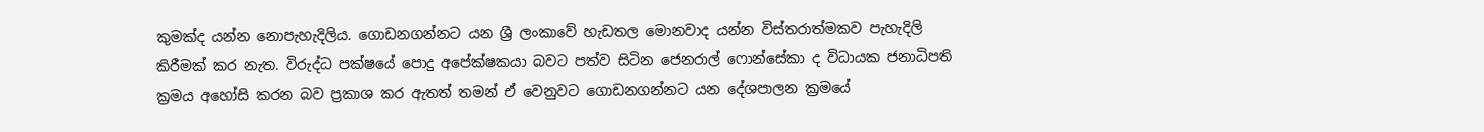කුමක්ද යන්න නොපැහැදිලිය. ගොඩනගන්නට යන ශ්‍රී ලංකාවේ හැඩතල මොනවාද යන්න විස්තරාත්මකව පැහැදිලි කිරීමක් කර නැත. විරුද්ධ පක්ෂයේ පොදු අපේක්ෂකයා බවට පත්ව සිටින ජෙනරාල් ෆොන්සේකා ද විධායක ජනාධිපති ක්‍රමය අහෝසි කරන බව ප්‍රකාශ කර ඇතත් තමන් ඒ වෙනුවට ගොඩනගන්නට යන දේශපාලන ක්‍රමයේ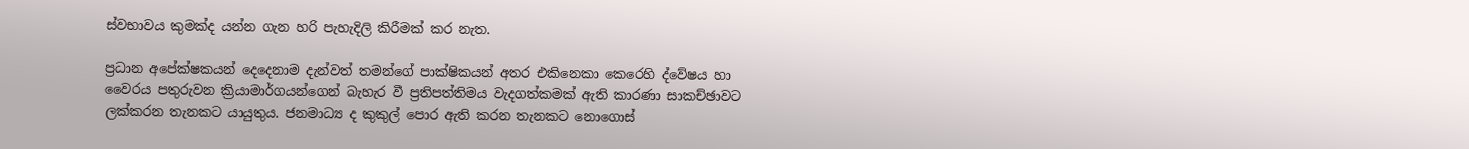ස්වභාවය කුමක්ද යන්න ගැන හරි පැහැදිලි කිරීමක් කර නැත.

ප්‍රධාන අපේක්ෂකයන් දෙදෙනාම දැන්වත් තමන්ගේ පාක්ෂිකයන් අතර එකිනෙකා කෙරෙහි ද්වේෂය හා වෛරය පතුරුවන ක්‍රියාමාර්ගයන්ගෙන් බැහැර වී ප්‍රතිපත්තිමය වැදගත්කමක් ඇති කාරණා සාකච්ඡාවට ලක්කරන තැනකට යායුතුය. ජනමාධ්‍ය ද කුකුල් පොර ඇති කරන තැනකට නොගොස්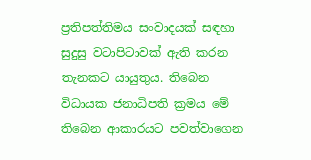ප්‍රතිපත්තිමය සංවාදයක් සඳහා සුදුසු වටාපිටාවක් ඇති කරන තැනකට යායුතුය. තිබෙන විධායක ජනාධිපති ක්‍රමය මේ තිබෙන ආකාරයට පවත්වාගෙන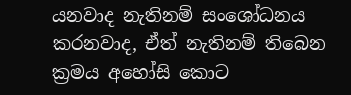යනවාද නැතිනම් සංශෝධනය කරනවාද, ඒත් නැතිනම් තිබෙන ක්‍රමය අහෝසි කොට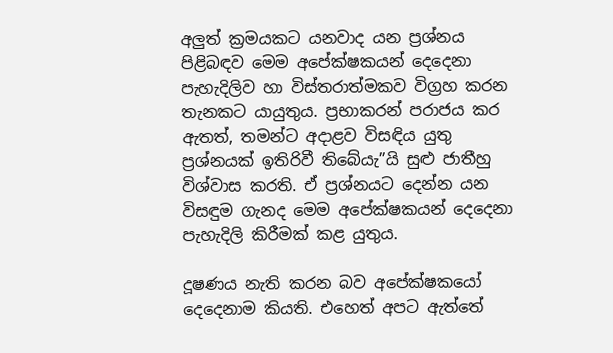අලුත් ක්‍රමයකට යනවාද යන ප්‍රශ්නය පිළිබඳව මෙම අපේක්ෂකයන් දෙදෙනා පැහැදිලිව හා විස්තරාත්මකව විග්‍රහ කරන තැනකට යායුතුය. ප්‍රභාකරන් පරාජය කර ඇතත්, තමන්ට අදාළව විසඳිය යුතු ප්‍රශ්නයක් ඉතිරිවී තිබේයැ”යි සුළු ජාතීහු විශ්වාස කරති. ඒ ප්‍රශ්නයට දෙන්න යන විසඳුම ගැනද මෙම අපේක්ෂකයන් දෙදෙනා පැහැදිලි කිරීමක් කළ යුතුය.

දූෂණය නැති කරන බව අපේක්ෂකයෝ දෙදෙනාම කියති. එහෙත් අපට ඇත්තේ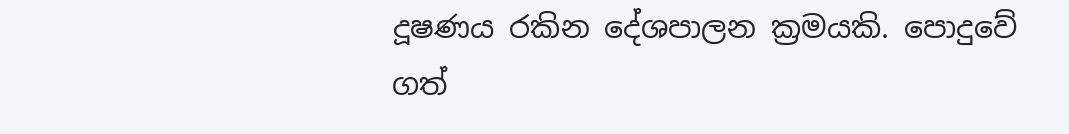දූෂණය රකින දේශපාලන ක්‍රමයකි. පොදුවේ ගත්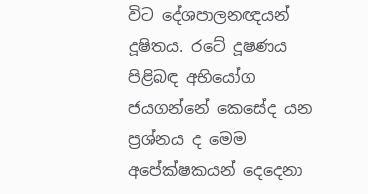විට දේශපාලනඥයන් දූෂිතය. රටේ දූෂණය පිළිබඳ අභියෝග ජයගන්නේ කෙසේද යන ප්‍රශ්නය ද මෙම අපේක්ෂකයන් දෙදෙනා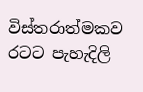විස්තරාත්මකව රටට පැහැදිලි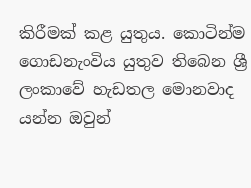කිරීමක් කළ යුතුය. කොටින්ම ගොඩනැංවිය යුතුව තිබෙන ශ්‍රී ලංකාවේ හැඩතල මොනවාද යන්න ඔවුන්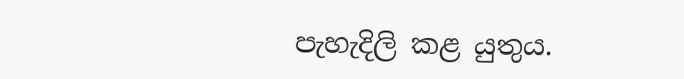පැහැදිලි කළ යුතුය.